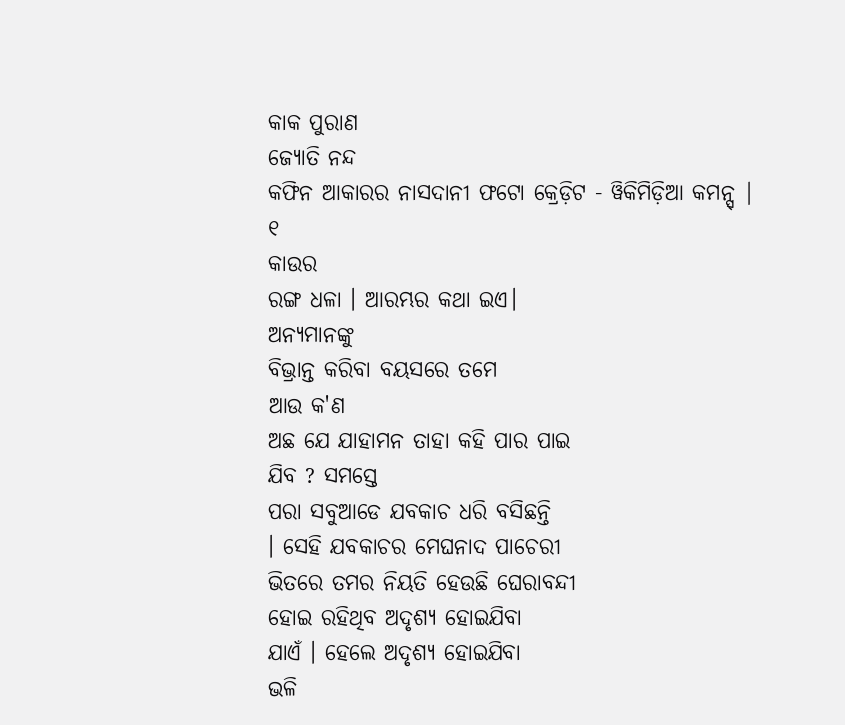କାକ ପୁରାଣ
ଜ୍ୟୋତି ନନ୍ଦ
କଫିନ ଆକାରର ନାସଦାନୀ ଫଟୋ କ୍ରେଡ଼ିଟ - ୱିକିମିଡ଼ିଆ କମନ୍ସ୍ |
୧
କାଉର
ରଙ୍ଗ ଧଳା । ଆରମ୍ଭର କଥା ଇଏ।
ଅନ୍ୟମାନଙ୍କୁ
ବିଭ୍ରାନ୍ତ କରିବା ବୟସରେ ତମେ
ଆଉ କ'ଣ
ଅଛ ଯେ ଯାହାମନ ତାହା କହି ପାର ପାଇ
ଯିବ ? ସମସ୍ତେ
ପରା ସବୁଆଡେ ଯବକାଚ ଧରି ବସିଛନ୍ତି
। ସେହି ଯବକାଚର ମେଘନାଦ ପାଚେରୀ
ଭିତରେ ତମର ନିୟତି ହେଉଛି ଘେରାବନ୍ଦୀ
ହୋଇ ରହିଥିବ ଅଦୃଶ୍ୟ ହୋଇଯିବା
ଯାଏଁ । ହେଲେ ଅଦୃଶ୍ୟ ହୋଇଯିବା
ଭଳି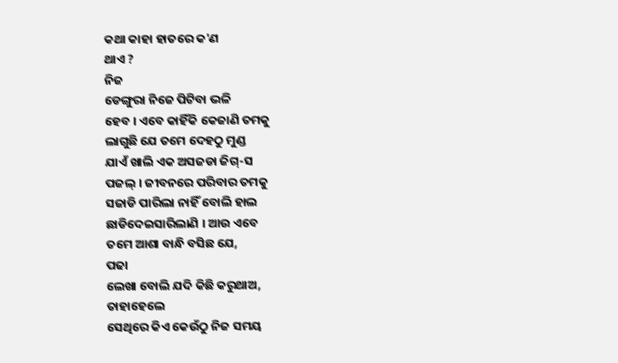କଥା କାହା ହାତରେ କ'ଣ
ଥାଏ ?
ନିଜ
ଡେଙ୍ଗୁରା ନିଜେ ପିଟିବା ଭଳି
ହେବ । ଏବେ କାହିଁକି କେଜାଣି ତମକୁ
ଲାଗୁଛି ଯେ ତମେ ଦେହଠୁ ମୁଣ୍ଡ
ଯାଏଁ ଖାଲି ଏକ ଅସଜଡା ଜିଗ୍-ସ
ପଜଲ୍ । ଜୀବନରେ ପରିବାର ତମକୁ
ସଜାଡି ପାରିଲା ନାହିଁ ବୋଲି ହାଲ
ଛାଡିଦେଇସାରିଲାଣି । ଆଉ ଏବେ
ତମେ ଆଶା ବାନ୍ଧି ବସିଛ ଯେ,
ପଢା
ଲେଖା ବୋଲି ଯଦି କିଛି କରୁଥାଅ,
ତାହାହେଲେ
ସେଥିରେ କିଏ କେଉଁଠୁ ନିଜ ସମୟ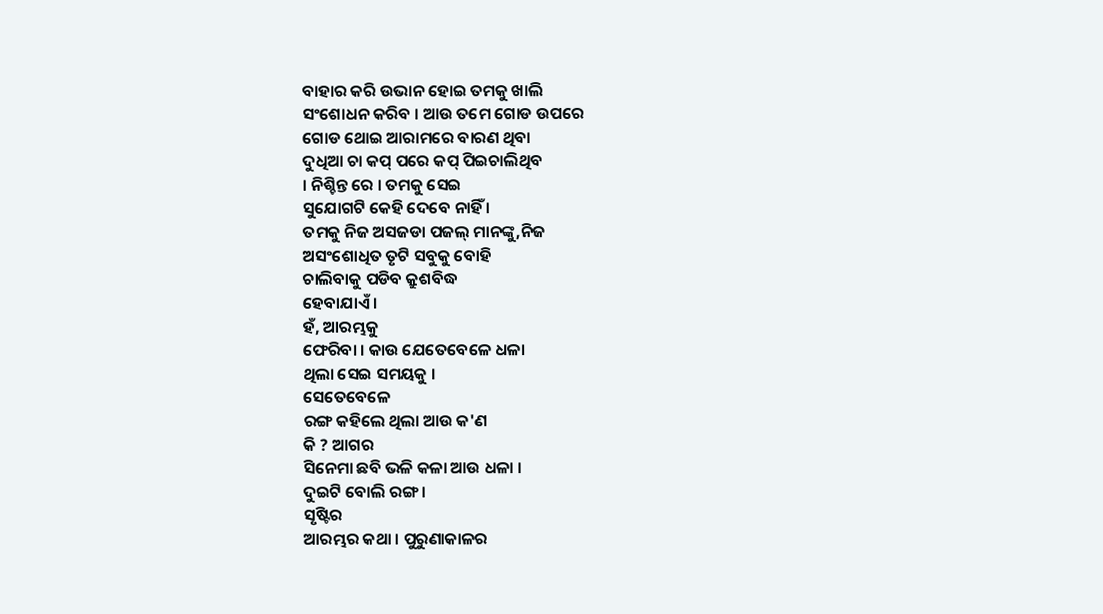ବାହାର କରି ଉଭାନ ହୋଇ ତମକୁ ଖାଲି
ସଂଶୋଧନ କରିବ । ଆଉ ତମେ ଗୋଡ ଉପରେ
ଗୋଡ ଥୋଇ ଆରାମରେ ବାରଣ ଥିବା
ଦୁଧିଆ ଚା କପ୍ ପରେ କପ୍ ପିଇଚାଲିଥିବ
। ନିଶ୍ଚିନ୍ତ ରେ । ତମକୁ ସେଇ
ସୁଯୋଗଟି କେହି ଦେବେ ନାହିଁ ।
ତମକୁ ନିଜ ଅସଜଡା ପଜଲ୍ ମାନଙ୍କୁ,ନିଜ
ଅସଂଶୋଧିତ ତୃଟି ସବୁକୁ ବୋହି
ଚାଲିବାକୁ ପଡିବ କ୍ରୁଶବିଦ୍ଧ
ହେବାଯାଏଁ ।
ହଁ, ଆରମ୍ଭକୁ
ଫେରିବା । କାଉ ଯେତେବେଳେ ଧଳା
ଥିଲା ସେଇ ସମୟକୁ ।
ସେତେବେଳେ
ରଙ୍ଗ କହିଲେ ଥିଲା ଆଉ କ'ଣ
କି ? ଆଗର
ସିନେମା ଛବି ଭଳି କଳା ଆଉ ଧଳା ।
ଦୁଇଟି ବୋଲି ରଙ୍ଗ ।
ସୃଷ୍ଟିର
ଆରମ୍ଭର କଥା । ପୁରୁଣାକାଳର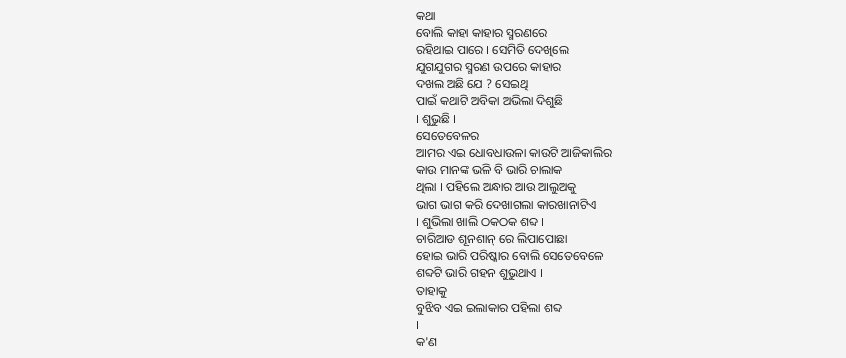କଥା
ବୋଲି କାହା କାହାର ସ୍ମରଣରେ
ରହିଥାଇ ପାରେ । ସେମିତି ଦେଖିଲେ
ଯୁଗଯୁଗର ସ୍ମରଣ ଉପରେ କାହାର
ଦଖଲ ଅଛି ଯେ ? ସେଇଥି
ପାଇଁ କଥାଟି ଅବିକା ଅଭିଲା ଦିଶୁଛି
। ଶୁଭୁଛି ।
ସେତେବେଳର
ଆମର ଏଇ ଧୋବଧାଉଳା କାଉଟି ଆଜିକାଲିର
କାଉ ମାନଙ୍କ ଭଳି ବି ଭାରି ଚାଲାକ
ଥିଲା । ପହିଲେ ଅନ୍ଧାର ଆଉ ଆଲୁଅକୁ
ଭାଗ ଭାଗ କରି ଦେଖାଗଲା କାରଖାନାଟିଏ
। ଶୁଭିଲା ଖାଲି ଠକଠକ ଶବ୍ଦ ।
ଚାରିଆଡ ଶୂନଶାନ୍ ରେ ଲିପାପୋଛା
ହୋଇ ଭାରି ପରିଷ୍କାର ବୋଲି ସେତେବେଳେ
ଶବ୍ଦଟି ଭାରି ଗହନ ଶୁଭୁଥାଏ ।
ତାହାକୁ
ବୁଝିବ ଏଇ ଇଲାକାର ପହିଲା ଶବ୍ଦ
।
କ'ଣ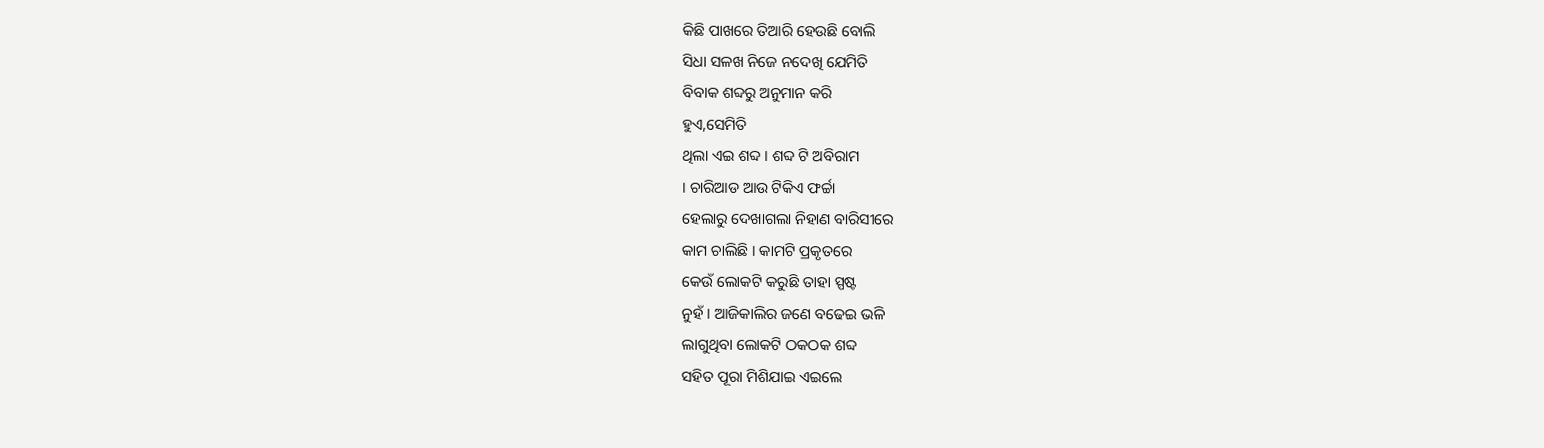କିଛି ପାଖରେ ତିଆରି ହେଉଛି ବୋଲି
ସିଧା ସଳଖ ନିଜେ ନଦେଖି ଯେମିତି
ବିବାକ ଶବ୍ଦରୁ ଅନୁମାନ କରି
ହୁଏ,ସେମିତି
ଥିଲା ଏଇ ଶବ୍ଦ । ଶବ୍ଦ ଟି ଅବିରାମ
। ଚାରିଆଡ ଆଉ ଟିକିଏ ଫର୍ଚ୍ଚା
ହେଲାରୁ ଦେଖାଗଲା ନିହାଣ ବାରିସୀରେ
କାମ ଚାଲିଛି । କାମଟି ପ୍ରକୃତରେ
କେଉଁ ଲୋକଟି କରୁଛି ତାହା ସ୍ପଷ୍ଟ
ନୁହଁ । ଆଜିକାଲିର ଜଣେ ବଢେଇ ଭଳି
ଲାଗୁଥିବା ଲୋକଟି ଠକଠକ ଶବ୍ଦ
ସହିତ ପୂରା ମିଶିଯାଇ ଏଇଲେ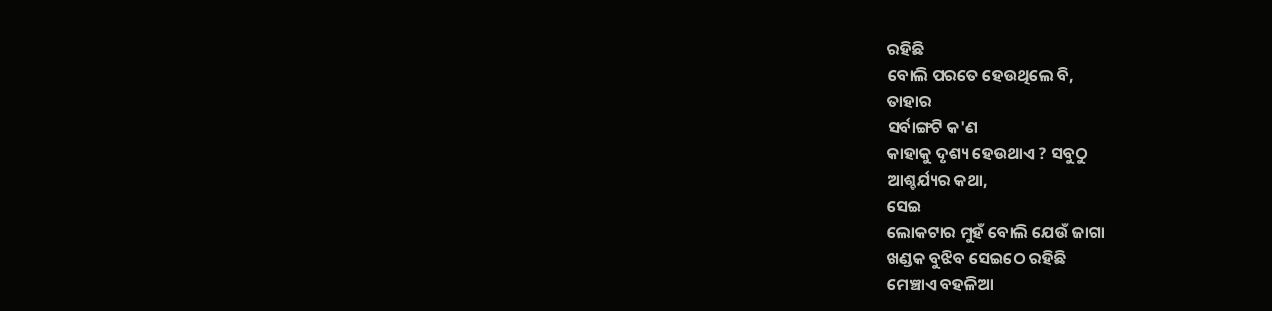ରହିଛି
ବୋଲି ପରତେ ହେଉଥିଲେ ବି,
ତାହାର
ସର୍ବାଙ୍ଗଟି କ'ଣ
କାହାକୁ ଦୃଶ୍ୟ ହେଉଥାଏ ? ସବୁଠୁ
ଆଶ୍ଚର୍ଯ୍ୟର କଥା,
ସେଇ
ଲୋକଟାର ମୁହଁ ବୋଲି ଯେଉଁ ଜାଗା
ଖଣ୍ଡକ ବୁଝିବ ସେଇଠେ ରହିଛି
ମେଞ୍ଚାଏ ବହଳିଆ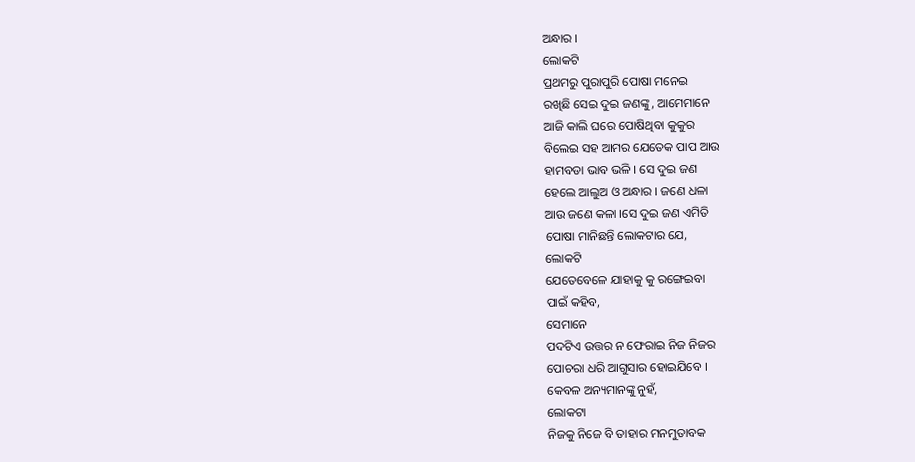ଅନ୍ଧାର ।
ଲୋକଟି
ପ୍ରଥମରୁ ପୁରାପୁରି ପୋଷା ମନେଇ
ରଖିଛି ସେଇ ଦୁଇ ଜଣଙ୍କୁ, ଆମେମାନେ
ଆଜି କାଲି ଘରେ ପୋଷିଥିବା କୁକୁର
ବିଲେଇ ସହ ଆମର ଯେତେକ ପାପ ଆଉ
ହାମବଡା ଭାବ ଭଳି । ସେ ଦୁଇ ଜଣ
ହେଲେ ଆଲୁଅ ଓ ଅନ୍ଧାର । ଜଣେ ଧଳା
ଆଉ ଜଣେ କଳା ।ସେ ଦୁଇ ଜଣ ଏମିତି
ପୋଷା ମାନିଛନ୍ତି ଲୋକଟାର ଯେ,
ଲୋକଟି
ଯେତେବେଳେ ଯାହାକୁ କୁ ରଙ୍ଗେଇବା
ପାଇଁ କହିବ,
ସେମାନେ
ପଦଟିଏ ଉତ୍ତର ନ ଫେରାଇ ନିଜ ନିଜର
ପୋଚରା ଧରି ଆଗୁସାର ହୋଇଯିବେ ।
କେବଳ ଅନ୍ୟମାନଙ୍କୁ ନୁହଁ,
ଲୋକଟା
ନିଜକୁ ନିଜେ ବି ତାହାର ମନମୁତାବକ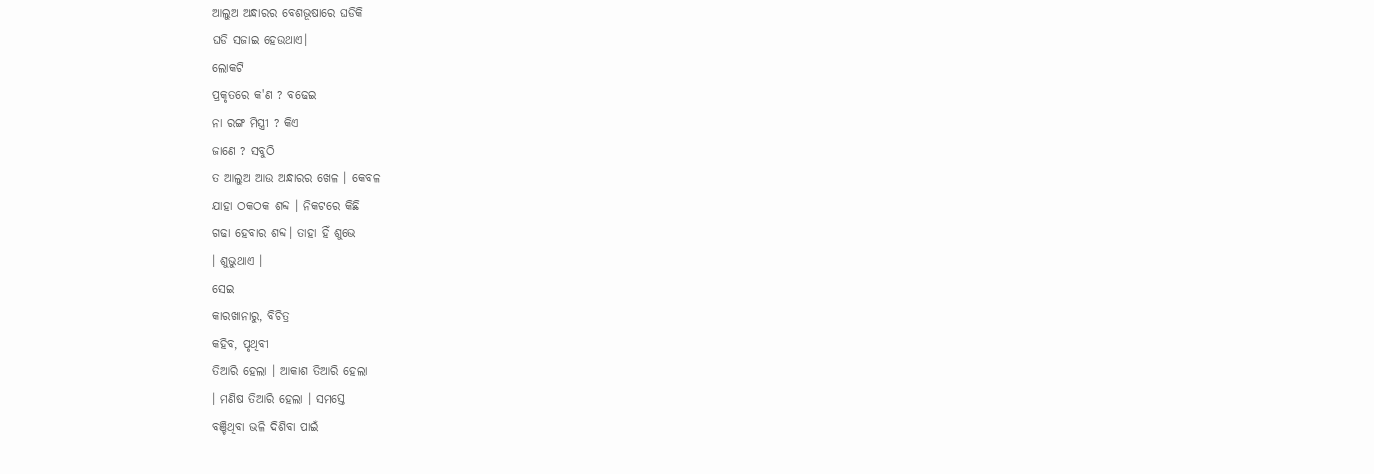ଆଲୁଅ ଅନ୍ଧାରର ବେଶଭୂଷାରେ ଘଡିକି
ଘଡି ସଜାଇ ହେଉଥାଏ।
ଲୋକଟି
ପ୍ରକୃତରେ କ'ଣ ? ବଢେଇ
ନା ରଙ୍ଗ ମିସ୍ତ୍ରୀ ? କିଏ
ଜାଣେ ? ସବୁଠି
ତ ଆଲୁଅ ଆଉ ଅନ୍ଧାରର ଖେଳ । କେବଳ
ଯାହା ଠକଠକ ଶବ୍ଦ । ନିକଟରେ କିଛି
ଗଢା ହେବାର ଶବ୍ଦ। ତାହା ହିଁ ଶୁଭେ
। ଶୁଭୁଥାଏ ।
ସେଇ
କାରଖାନାରୁ, ବିଚିତ୍ର
କହିବ, ପୃଥିବୀ
ତିଆରି ହେଲା । ଆକାଶ ତିଆରି ହେଲା
। ମଣିଷ ତିଆରି ହେଲା । ସମସ୍ତେ
ବଞ୍ଚିଥିବା ଭଳି ଦିଶିବା ପାଇଁ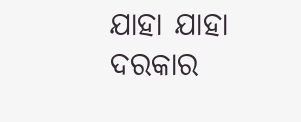ଯାହା ଯାହା ଦରକାର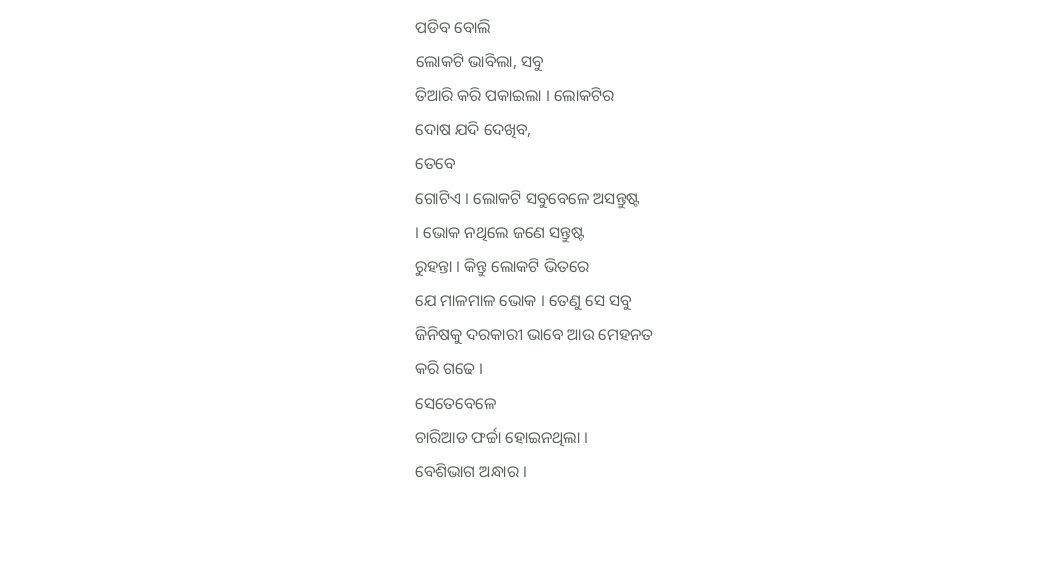ପଡିବ ବୋଲି
ଲୋକଟି ଭାବିଲା, ସବୁ
ତିଆରି କରି ପକାଇଲା । ଲୋକଟିର
ଦୋଷ ଯଦି ଦେଖିବ,
ତେବେ
ଗୋଟିଏ । ଲୋକଟି ସବୁବେଳେ ଅସନ୍ତୁଷ୍ଟ
। ଭୋକ ନଥିଲେ ଜଣେ ସନ୍ତୁଷ୍ଟ
ରୁହନ୍ତା । କିନ୍ତୁ ଲୋକଟି ଭିତରେ
ଯେ ମାଳମାଳ ଭୋକ । ତେଣୁ ସେ ସବୁ
ଜିନିଷକୁ ଦରକାରୀ ଭାବେ ଆଉ ମେହନତ
କରି ଗଢେ ।
ସେତେବେଳେ
ଚାରିଆଡ ଫର୍ଚ୍ଚା ହୋଇନଥିଲା ।
ବେଶିଭାଗ ଅନ୍ଧାର ।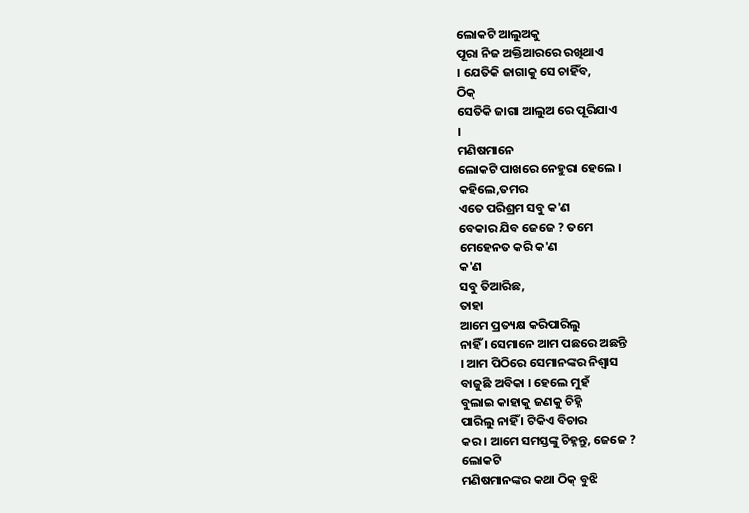ଲୋକଟି ଆଲୁଅକୁ
ପୂରା ନିଜ ଅକ୍ତିଆରରେ ରଖିଥାଏ
। ଯେତିକି ଜାଗାକୁ ସେ ଚାହିଁବ,
ଠିକ୍
ସେତିକି ଜାଗା ଆଲୁଅ ରେ ପୂରିଯାଏ
।
ମଣିଷମାନେ
ଲୋକଟି ପାଖରେ ନେହୁରା ହେଲେ ।
କହିଲେ,ତମର
ଏତେ ପରିଶ୍ରମ ସବୁ କ'ଣ
ବେକାର ଯିବ ଜେଜେ ? ତମେ
ମେହେନତ କରି କ'ଣ
କ'ଣ
ସବୁ ତିଆରିଛ,
ତାହା
ଆମେ ପ୍ରତ୍ୟକ୍ଷ କରିପାରିଲୁ
ନାହିଁ । ସେମାନେ ଆମ ପଛରେ ଅଛନ୍ତି
। ଆମ ପିଠିରେ ସେମାନଙ୍କର ନିଶ୍ୱାସ
ବାଜୁଛି ଅବିକା । ହେଲେ ମୁହଁ
ବୁଲାଇ କାହାକୁ ଜଣକୁ ଚିହ୍ନି
ପାରିଲୁ ନାହିଁ । ଟିକିଏ ବିଚାର
କର । ଆମେ ସମସ୍ତଙ୍କୁ ଚିହ୍ନନ୍ତୁ, ଜେଜେ ?
ଲୋକଟି
ମଣିଷମାନଙ୍କର କଥା ଠିକ୍ ବୁଝି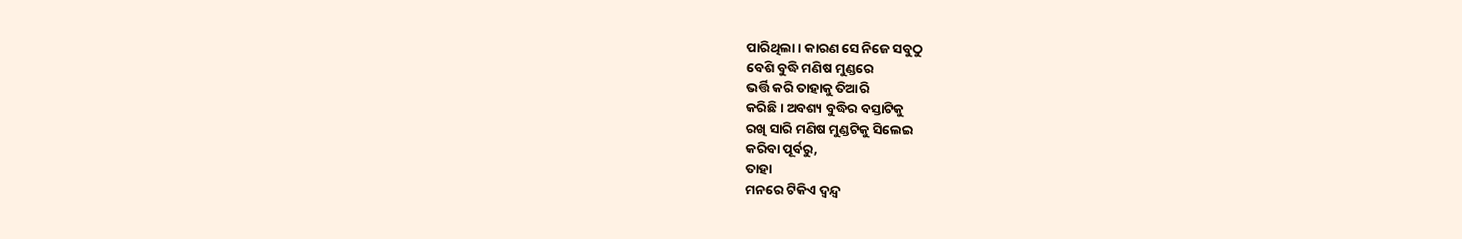ପାରିଥିଲା । କାରଣ ସେ ନିଜେ ସବୁଠୁ
ବେଶି ବୁଦ୍ଧି ମଣିଷ ମୁଣ୍ଡରେ
ଭର୍ତ୍ତି କରି ତାହାକୁ ତିଆରି
କରିଛି । ଅବଶ୍ୟ ବୁଦ୍ଧିର ବସ୍ତାଟିକୁ
ରଖି ସାରି ମଣିଷ ମୁଣ୍ଡଟିକୁ ସିଲେଇ
କରିବା ପୂର୍ବରୁ,
ତାହା
ମନରେ ଟିକିଏ ଦ୍ୱନ୍ଦ୍ୱ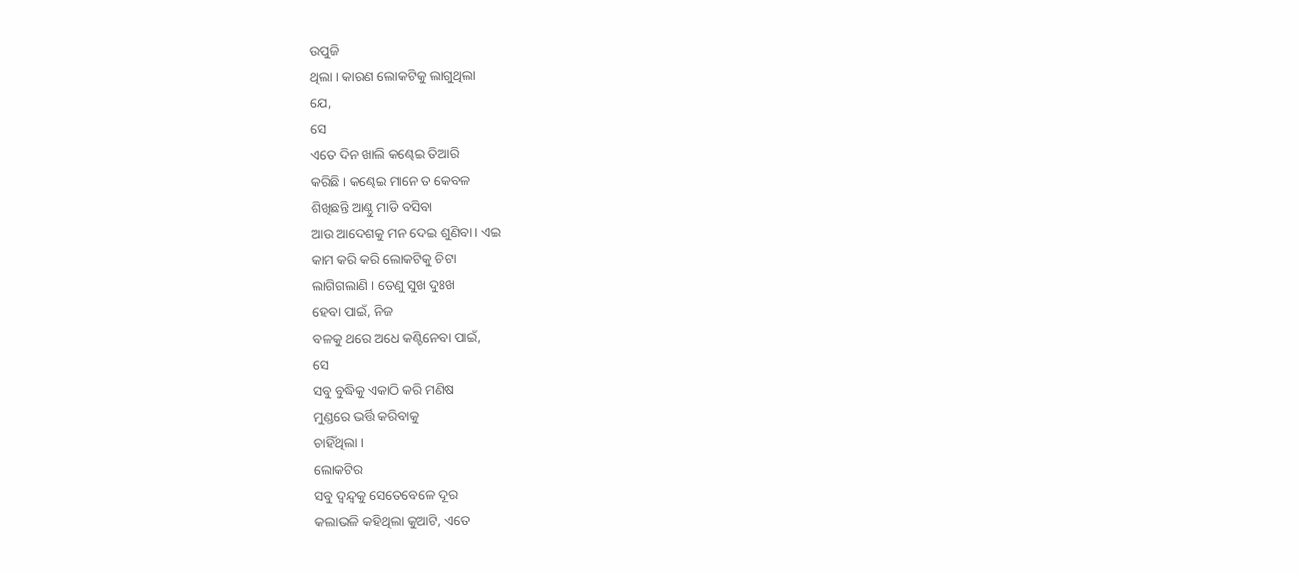ଉପୁଜି
ଥିଲା । କାରଣ ଲୋକଟିକୁ ଲାଗୁଥିଲା
ଯେ,
ସେ
ଏତେ ଦିନ ଖାଲି କଣ୍ଢେଇ ତିଆରି
କରିଛି । କଣ୍ଢେଇ ମାନେ ତ କେବଳ
ଶିଖିଛନ୍ତି ଆଣ୍ଠୁ ମାଡି ବସିବା
ଆଉ ଆଦେଶକୁ ମନ ଦେଇ ଶୁଣିବା । ଏଇ
କାମ କରି କରି ଲୋକଟିକୁ ଚିଟା
ଲାଗିଗଲାଣି । ତେଣୁ ସୁଖ ଦୁଃଖ
ହେବା ପାଇଁ, ନିଜ
ବଳକୁ ଥରେ ଅଧେ କଣ୍ଟିନେବା ପାଇଁ,
ସେ
ସବୁ ବୁଦ୍ଧିକୁ ଏକାଠି କରି ମଣିଷ
ମୁଣ୍ଡରେ ଭର୍ତ୍ତି କରିବାକୁ
ଚାହିଁଥିଲା ।
ଲୋକଟିର
ସବୁ ଦ୍ୱନ୍ଦ୍ୱକୁ ସେତେବେଳେ ଦୂର
କଲାଭଳି କହିଥିଲା କୁଆଟି, ଏତେ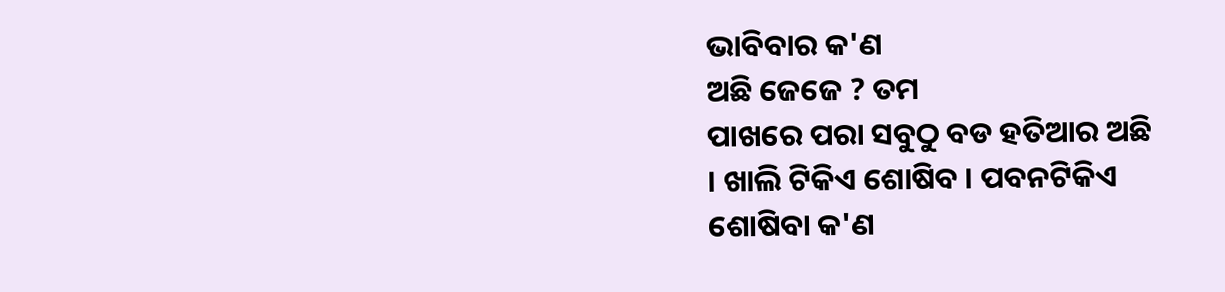ଭାବିବାର କ'ଣ
ଅଛି ଜେଜେ ? ତମ
ପାଖରେ ପରା ସବୁଠୁ ବଡ ହତିଆର ଅଛି
। ଖାଲି ଟିକିଏ ଶୋଷିବ । ପବନଟିକିଏ
ଶୋଷିବା କ'ଣ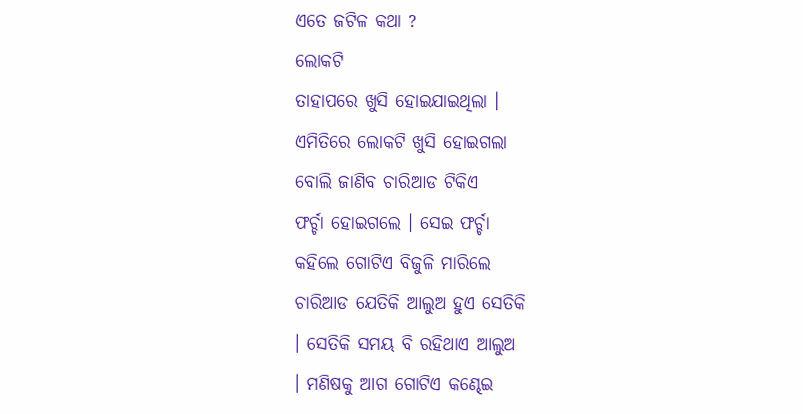ଏତେ ଜଟିଳ କଥା ?
ଲୋକଟି
ତାହାପରେ ଖୁସି ହୋଇଯାଇଥିଲା ।
ଏମିତିରେ ଲୋକଟି ଖୁସି ହୋଇଗଲା
ବୋଲି ଜାଣିବ ଚାରିଆଡ ଟିକିଏ
ଫର୍ଚ୍ଚା ହୋଇଗଲେ । ସେଇ ଫର୍ଚ୍ଚା
କହିଲେ ଗୋଟିଏ ବିଜୁଳି ମାରିଲେ
ଚାରିଆଡ ଯେତିକି ଆଲୁଅ ହୁଏ ସେତିକି
। ସେତିକି ସମୟ ବି ରହିଥାଏ ଆଲୁଅ
। ମଣିଷକୁ ଆଗ ଗୋଟିଏ କଣ୍ଢେଇ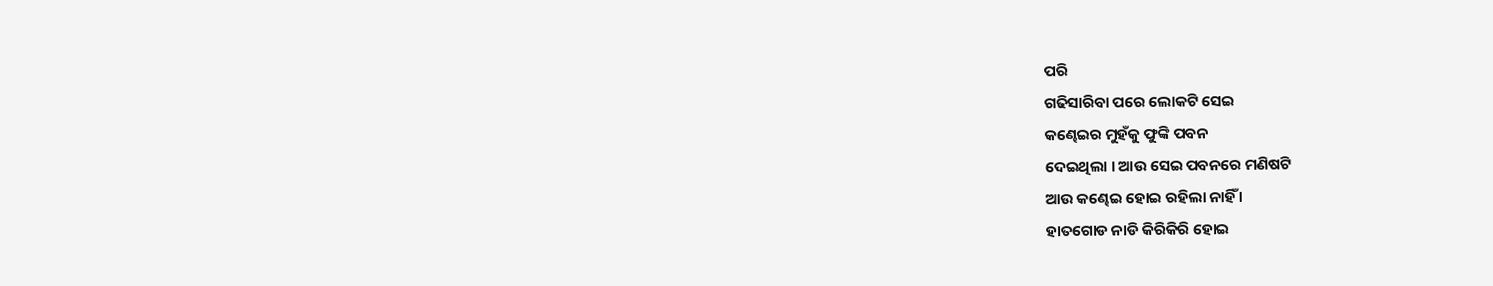ପରି
ଗଢିସାରିବା ପରେ ଲୋକଟି ସେଇ
କଣ୍ଢେଇର ମୁହଁକୁ ଫୁଙ୍କି ପବନ
ଦେଇଥିଲା । ଆଉ ସେଇ ପବନରେ ମଣିଷଟି
ଆଉ କଣ୍ଢେଇ ହୋଇ ରହିଲା ନାହିଁ ।
ହାତଗୋଡ ନାଡି କିରିକିରି ହୋଇ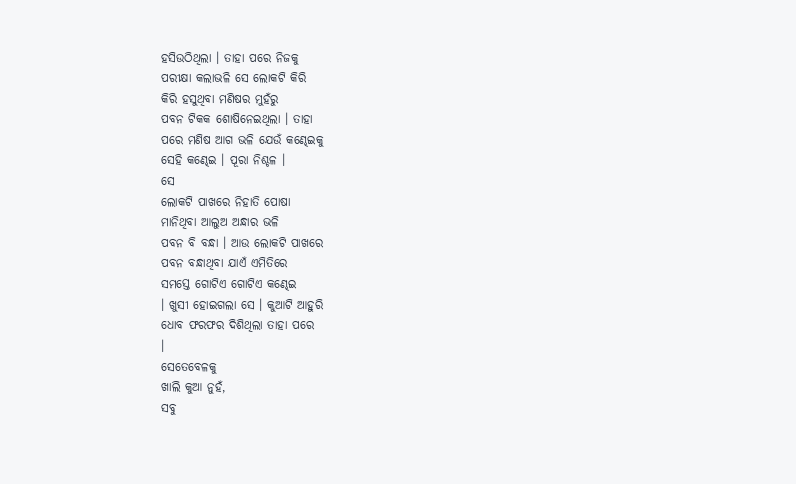ହସିଉଠିଥିଲା । ତାହା ପରେ ନିଜକୁ
ପରୀକ୍ଷା କଲାଭଳି ସେ ଲୋକଟି କିରି
କିରି ହସୁଥିବା ମଣିଷର ମୁହଁରୁ
ପବନ ଟିକକ ଶୋଷିନେଇଥିଲା । ତାହା
ପରେ ମଣିଷ ଆଗ ଭଳି ଯେଉଁ କଣ୍ଢେଇକୁ
ସେହି କଣ୍ଢେଇ । ପୂରା ନିଶ୍ଚଳ ।
ସେ
ଲୋକଟି ପାଖରେ ନିହାତି ପୋଷା
ମାନିଥିବା ଆଲୁଅ ଅନ୍ଧାର ଭଳି
ପବନ ବି ବନ୍ଧା । ଆଉ ଲୋକଟି ପାଖରେ
ପବନ ବନ୍ଧାଥିବା ଯାଏଁ ଏମିତିରେ
ସମସ୍ତେ ଗୋଟିଏ ଗୋଟିଏ କଣ୍ଢେଇ
। ଖୁସୀ ହୋଇଗଲା ସେ । କୁଆଟି ଆହୁରି
ଧୋବ ଫରଫର ଦିଶିଥିଲା ତାହା ପରେ
।
ସେତେବେଳକୁ
ଖାଲି କୁଆ ନୁହଁ,
ସବୁ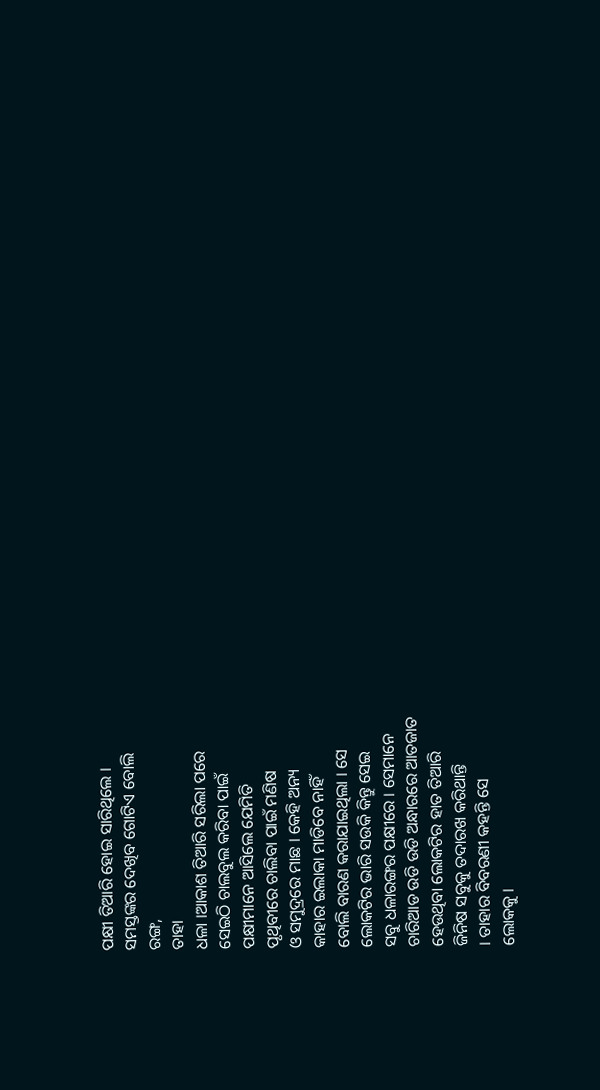ପକ୍ଷୀ ତିଆରି ହୋଇ ସାରିଥିଲେ ।
ସମସ୍ତଙ୍କର ଦେଖିବ ଗୋଟିଏ ବୋଲି
ରଙ୍ଗ,
ତାହା
ଧଳା ।ଆକାଶ ତିଆରି ସରିଲା ପରେ
ସେଇଠି ଚାଲବୁଲ କରିବା ପାଇଁ
ପକ୍ଷୀମାନେ ଆସିଲେ ଯେମିତି
ପୃଥିବୀରେ ଚାଲିବା ପାଇଁ ମଣିଷ
ଓ ସମୁଦ୍ରରେ ମାଛ । କେହି ଅନ୍ୟ
କାହାର ଇଲାକା ମାଡିବେ ନାହିଁ
ବୋଲି ବାରଣ କରାଯାଇଥିଲା । ସେ
ଲୋକଟିର ଭାରି ସଉକି କିନ୍ତୁ ସେଇ
ସବୁ ଧଳାରଙ୍ଗର ପକ୍ଷୀରେ । ସେମାନେ
ଚାରିଆଡ ଉଡି ଉଡି ଅନ୍ଧାରରେ ଆତଜାତ
ହେଉଥିବା ଲୋକଟିର ହାତ ତିଆରି
ଜିନିଷ ସବୁକୁ ତଦାରଖ କରିଥାନ୍ତି
। ତାହାର ବିବରଣୀ କହନ୍ତି ସେ
ଲୋକକୁ ।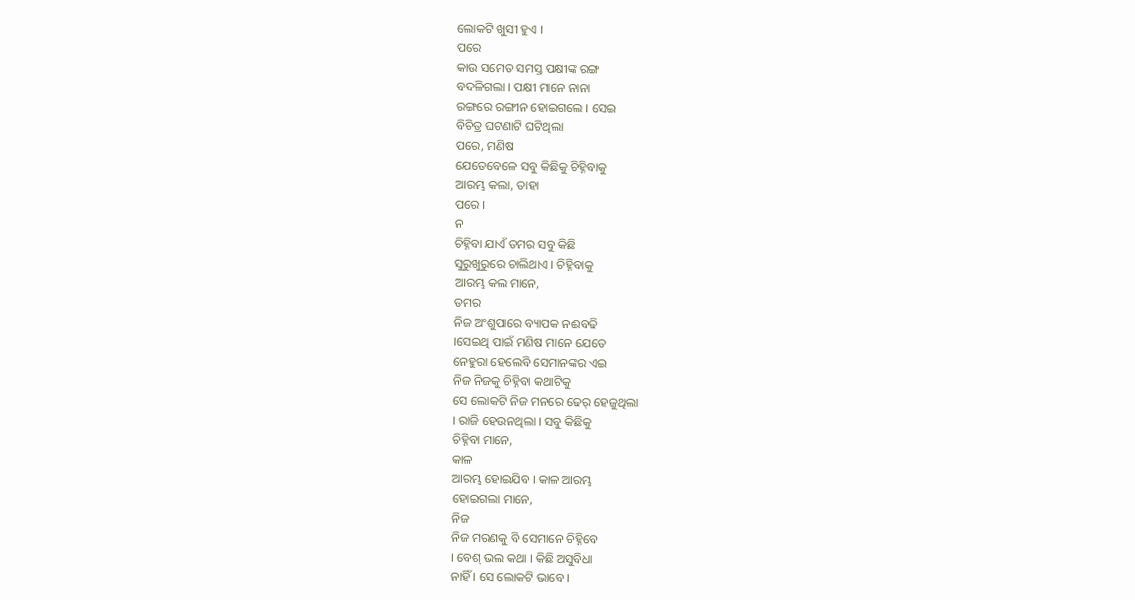ଲୋକଟି ଖୁସୀ ହୁଏ ।
ପରେ
କାଉ ସମେତ ସମସ୍ତ ପକ୍ଷୀଙ୍କ ରଙ୍ଗ
ବଦଳିଗଲା । ପକ୍ଷୀ ମାନେ ନାନା
ରଙ୍ଗରେ ରଙ୍ଗୀନ ହୋଇଗଲେ । ସେଇ
ବିଚିତ୍ର ଘଟଣାଟି ଘଟିଥିଲା
ପରେ, ମଣିଷ
ଯେତେବେଳେ ସବୁ କିଛିକୁ ଚିହ୍ନିବାକୁ
ଆରମ୍ଭ କଲା, ତାହା
ପରେ ।
ନ
ଚିହ୍ନିବା ଯାଏଁ ତମର ସବୁ କିଛି
ସୁରୁଖୁରୁରେ ଚାଲିଥାଏ । ଚିହ୍ନିବାକୁ
ଆରମ୍ଭ କଲ ମାନେ,
ତମର
ନିଜ ଅଂଶୁପାରେ ବ୍ୟାପକ ନଈବଢି
।ସେଇଥି ପାଇଁ ମଣିଷ ମାନେ ଯେତେ
ନେହୁରା ହେଲେବି ସେମାନଙ୍କର ଏଇ
ନିଜ ନିଜକୁ ଚିହ୍ନିବା କଥାଟିକୁ
ସେ ଲୋକଟି ନିଜ ମନରେ ଢେର୍ ହେଜୁଥିଲା
। ରାଜି ହେଉନଥିଲା । ସବୁ କିଛିକୁ
ଚିହ୍ନିବା ମାନେ,
କାଳ
ଆରମ୍ଭ ହୋଇଯିବ । କାଳ ଆରମ୍ଭ
ହୋଇଗଲା ମାନେ,
ନିଜ
ନିଜ ମରଣକୁ ବି ସେମାନେ ଚିହ୍ନିବେ
। ବେଶ୍ ଭଲ କଥା । କିଛି ଅସୁବିଧା
ନାହିଁ । ସେ ଲୋକଟି ଭାବେ ।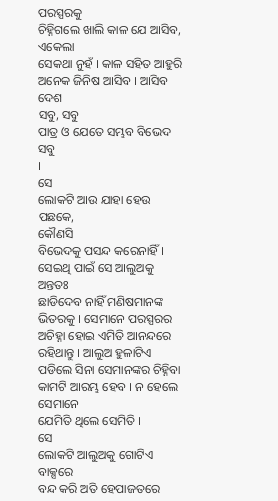ପରସ୍ପରକୁ
ଚିହ୍ନିଗଲେ ଖାଲି କାଳ ଯେ ଆସିବ,
ଏକେଲା
ସେକଥା ନୁହଁ । କାଳ ସହିତ ଆହୁରି
ଅନେକ ଜିନିଷ ଆସିବ । ଆସିବ ଦେଶ
ସବୁ, ସବୁ
ପାତ୍ର ଓ ଯେତେ ସମ୍ଭବ ବିଭେଦ ସବୁ
।
ସେ
ଲୋକଟି ଆଉ ଯାହା ହେଉ ପଛକେ,
କୌଣସି
ବିଭେଦକୁ ପସନ୍ଦ କରେନାହିଁ ।
ସେଇଥି ପାଇଁ ସେ ଆଲୁଅକୁ ଅନ୍ତତଃ
ଛାଡିଦେବ ନାହିଁ ମଣିଷମାନଙ୍କ
ଭିତରକୁ । ସେମାନେ ପରସ୍ପରର
ଅଚିହ୍ନା ହୋଇ ଏମିତି ଆନନ୍ଦରେ
ରହିଥାନ୍ତୁ । ଆଲୁଅ ହୁଳାଟିଏ
ପଡିଲେ ସିନା ସେମାନଙ୍କର ଚିହ୍ନିବା
କାମଟି ଆରମ୍ଭ ହେବ । ନ ହେଲେ ସେମାନେ
ଯେମିତି ଥିଲେ ସେମିତି ।
ସେ
ଲୋକଟି ଆଲୁଅକୁ ଗୋଟିଏ ବାକ୍ସରେ
ବନ୍ଦ କରି ଅତି ହେପାଜତରେ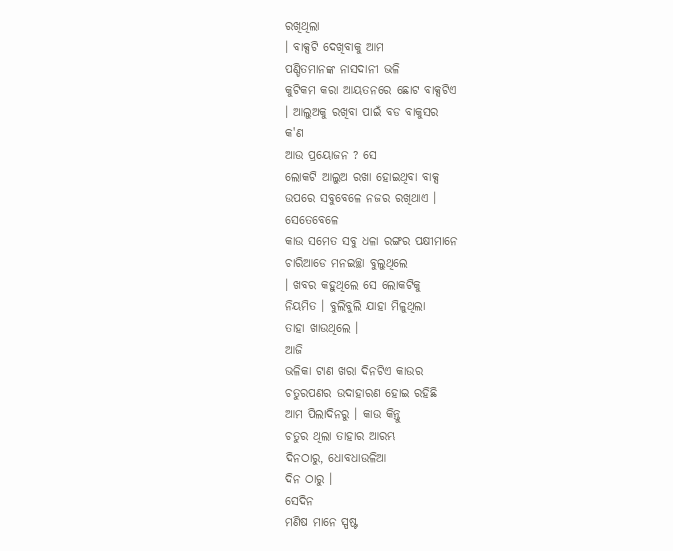ରଖିଥିଲା
। ବାକ୍ସଟି ଦେଖିବାକୁ ଆମ
ପଣ୍ଡିତମାନଙ୍କ ନାସଦାନୀ ଭଳି
କୁଟିକମ କରା ଆୟତନରେ ଛୋଟ ବାକ୍ସଟିଏ
। ଆଲୁଅକୁ ରଖିବା ପାଇଁ ବଡ ବାକୁସର
କ'ଣ
ଆଉ ପ୍ରୟୋଜନ ? ସେ
ଲୋକଟି ଆଲୁଅ ରଖା ହୋଇଥିବା ବାକ୍ସ
ଉପରେ ସବୁବେଳେ ନଜର ରଖିଥାଏ ।
ସେତେବେଳେ
କାଉ ସମେତ ସବୁ ଧଳା ରଙ୍ଗର ପକ୍ଷୀମାନେ
ଚାରିଆଡେ ମନଇଚ୍ଛା ବୁଲୁଥିଲେ
। ଖବର କହୁଥିଲେ ସେ ଲୋକଟିକୁ
ନିୟମିତ । ବୁଲିବୁଲି ଯାହା ମିଳୁଥିଲା
ତାହା ଖାଉଥିଲେ ।
ଆଜି
ଭଳିକା ଟାଣ ଖରା ଦିନଟିଏ କାଉର
ଚତୁରପଣର ଉଦାହାରଣ ହୋଇ ରହିଛି
ଆମ ପିଲାଦିନରୁ । କାଉ କିନ୍ତୁ
ଚତୁର ଥିଲା ତାହାର ଆରମ୍ଭ
ଦିନଠାରୁ, ଧୋବଧାଉଳିଆ
ଦିନ ଠାରୁ ।
ସେଦିନ
ମଣିଷ ମାନେ ସ୍ପଷ୍ଟ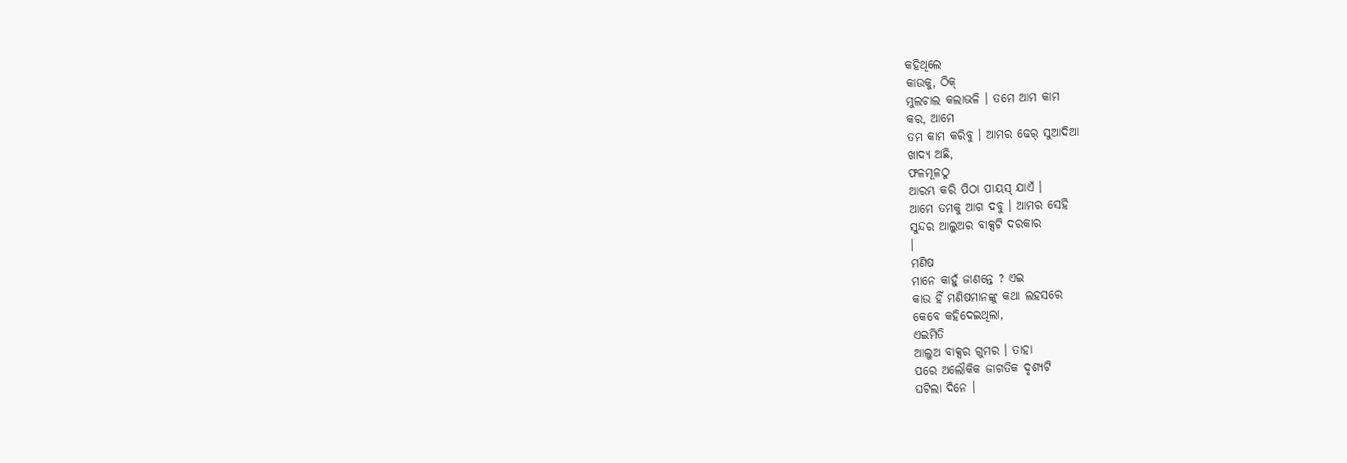କହିଥିଲେ
କାଉକୁ, ଠିକ୍
ମୁଲଚାଲ କଲାଭଳି । ତମେ ଆମ କାମ
କର, ଆମେ
ତମ କାମ କରିବୁ । ଆମର ଢେର୍ ସୁଆଦିଆ
ଖାଦ୍ୟ ଅଛି,
ଫଳମୂଳଠୁ
ଆରମ୍ଭ କରି ପିଠା ପାୟସ୍ ଯାଏଁ ।
ଆମେ ତମକୁ ଆଗ ଦବୁ । ଆମର ସେହି
ସୁନ୍ଦର ଆଲୁଅର ବାକ୍ସଟି ଦରକାର
।
ମଣିଷ
ମାନେ କାହୁଁ ଜାଣନ୍ତେ ? ଏଇ
କାଉ ହିଁ ମଣିଷମାନଙ୍କୁ କଥା ଲହସରେ
କେବେ କହିଦେଇଥିଲା,
ଏଇମିତି
ଆଲୁଅ ବାକ୍ସର ଗୁମର । ତାହା
ପରେ ଅଲୌକିକ ଜାଗତିକ ଦୃଶ୍ୟଟି
ଘଟିଲା ଦିନେ ।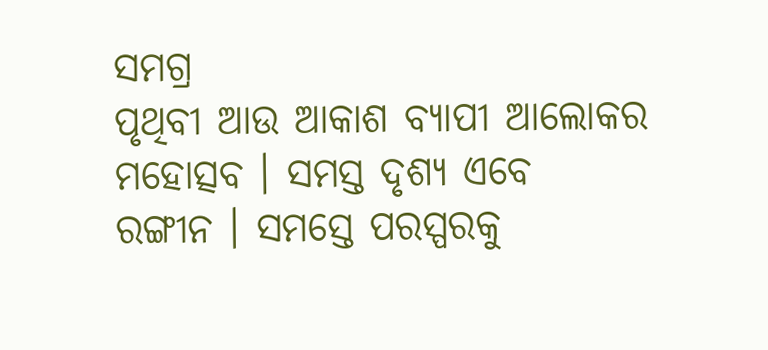ସମଗ୍ର
ପୃଥିବୀ ଆଉ ଆକାଶ ବ୍ୟାପୀ ଆଲୋକର
ମହୋତ୍ସବ । ସମସ୍ତ ଦୃଶ୍ୟ ଏବେ
ରଙ୍ଗୀନ । ସମସ୍ତେ ପରସ୍ପରକୁ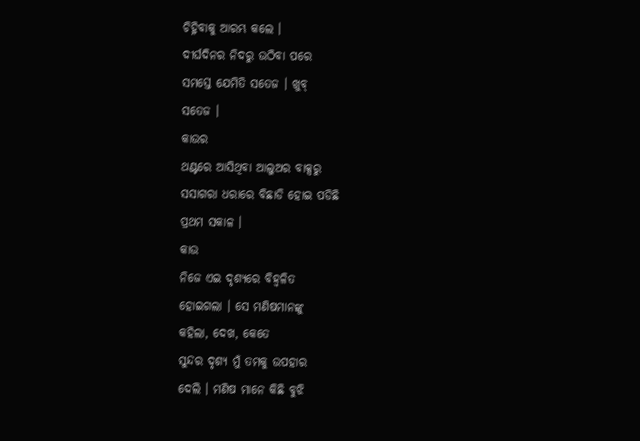ଚିହ୍ନିବାକୁ ଆରମ୍ଭ କଲେ ।
ଦୀର୍ଘଦିନର ନିଦରୁ ଉଠିବା ପରେ
ସମସ୍ତେ ଯେମିତି ସତେଜ । ଖୁବ୍
ସତେଜ ।
କାଉର
ଥଣ୍ଟରେ ଆସିଥିବା ଆଲୁଅର ବାକ୍ସରୁ
ସସାଗରା ଧରାରେ ବିଛାଡି ହୋଇ ପଡିଛି
ପ୍ରଥମ ସକାଳ ।
କାଉ
ନିଜେ ଏଇ ଦୃଶ୍ୟରେ ବିହ୍ୱଳିତ
ହୋଇଗଲା । ସେ ମଣିଷମାନଙ୍କୁ
କହିଲା, ଦେଖ, କେତେ
ସୁନ୍ଦର ଦୃଶ୍ୟ ମୁଁ ତମକୁ ଉପହାର
ଦେଲି । ମଣିଷ ମାନେ କିଛି ବୁଝି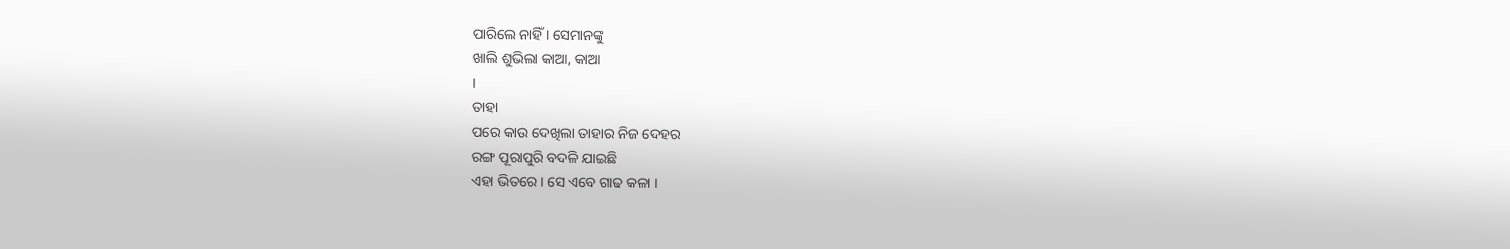ପାରିଲେ ନାହିଁ । ସେମାନଙ୍କୁ
ଖାଲି ଶୁଭିଲା କାଆ, କାଆ
।
ତାହା
ପରେ କାଉ ଦେଖିଲା ତାହାର ନିଜ ଦେହର
ରଙ୍ଗ ପୂରାପୁରି ବଦଳି ଯାଇଛି
ଏହା ଭିତରେ । ସେ ଏବେ ଗାଢ କଳା ।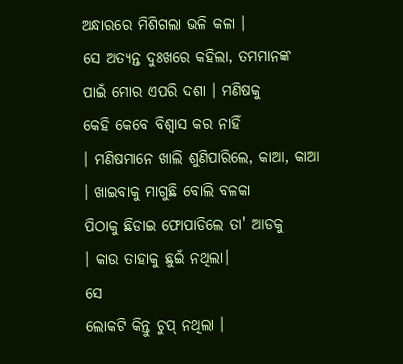ଅନ୍ଧାରରେ ମିଶିଗଲା ଭଳି କଳା ।
ସେ ଅତ୍ୟନ୍ତ ଦୁଃଖରେ କହିଲା, ତମମାନଙ୍କ
ପାଇଁ ମୋର ଏପରି ଦଶା । ମଣିଷକୁ
କେହି କେବେ ବିଶ୍ୱାସ କର ନାହିଁ
। ମଣିଷମାନେ ଖାଲି ଶୁଣିପାରିଲେ, କାଆ, କାଆ
। ଖାଇବାକୁ ମାଗୁଛି ବୋଲି ବଳକା
ପିଠାକୁ ଛିଡାଇ ଫୋପାଡିଲେ ତା' ଆଡକୁ
। କାଉ ତାହାକୁ ଛୁଇଁ ନଥିଲା।
ସେ
ଲୋକଟି କିନ୍ତୁ ଚୁପ୍ ନଥିଲା ।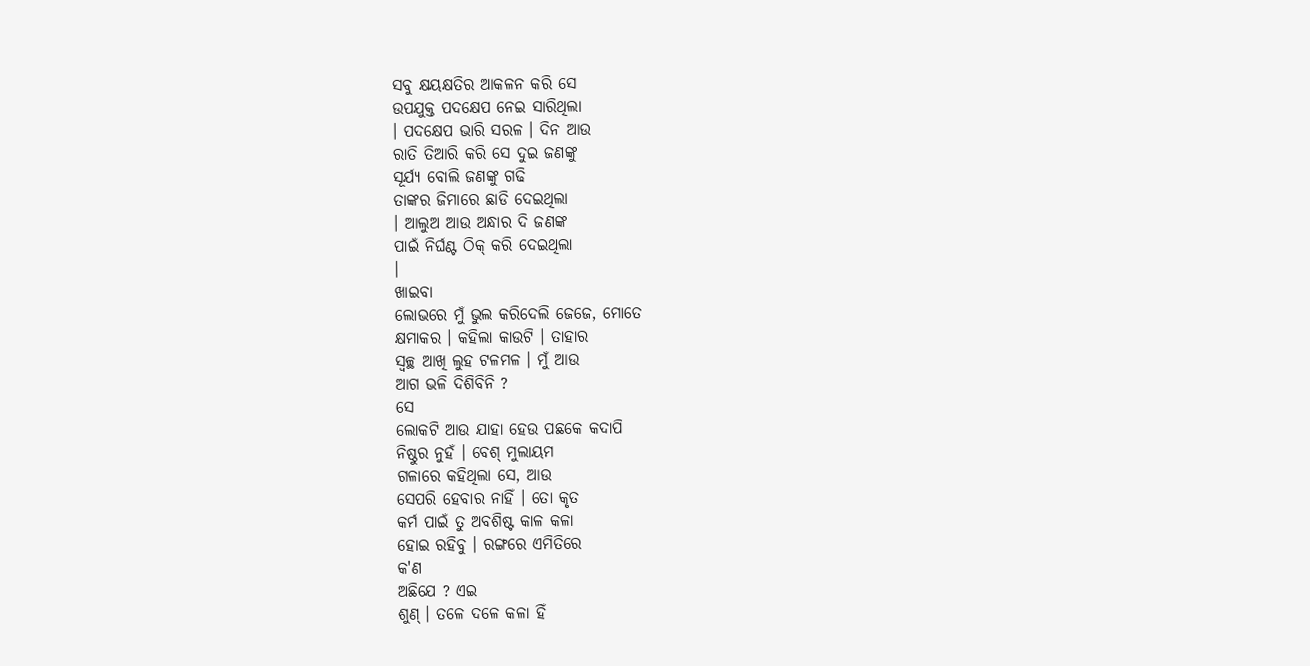ସବୁ କ୍ଷୟକ୍ଷତିର ଆକଳନ କରି ସେ
ଉପଯୁକ୍ତ ପଦକ୍ଷେପ ନେଇ ସାରିଥିଲା
। ପଦକ୍ଷେପ ଭାରି ସରଳ । ଦିନ ଆଉ
ରାତି ତିଆରି କରି ସେ ଦୁଇ ଜଣଙ୍କୁ
ସୂର୍ଯ୍ୟ ବୋଲି ଜଣଙ୍କୁ ଗଢି
ତାଙ୍କର ଜିମାରେ ଛାଡି ଦେଇଥିଲା
। ଆଲୁଅ ଆଉ ଅନ୍ଧାର ଦି ଜଣଙ୍କ
ପାଇଁ ନିର୍ଘଣ୍ଟ ଠିକ୍ କରି ଦେଇଥିଲା
।
ଖାଇବା
ଲୋଭରେ ମୁଁ ଭୁଲ କରିଦେଲି ଜେଜେ, ମୋତେ
କ୍ଷମାକର । କହିଲା କାଉଟି । ତାହାର
ସ୍ୱଚ୍ଛ ଆଖି ଲୁହ ଟଳମଳ । ମୁଁ ଆଉ
ଆଗ ଭଳି ଦିଶିବିନି ?
ସେ
ଲୋକଟି ଆଉ ଯାହା ହେଉ ପଛକେ କଦାପି
ନିଷ୍ଠୁର ନୁହଁ । ବେଶ୍ ମୁଲାୟମ
ଗଳାରେ କହିଥିଲା ସେ, ଆଉ
ସେପରି ହେବାର ନାହିଁ । ତୋ କୃତ
କର୍ମ ପାଇଁ ତୁ ଅବଶିଷ୍ଟ କାଳ କଳା
ହୋଇ ରହିବୁ । ରଙ୍ଗରେ ଏମିତିରେ
କ'ଣ
ଅଛିଯେ ? ଏଇ
ଶୁଣ୍ । ତଳେ ଦଳେ କଳା ହିଁ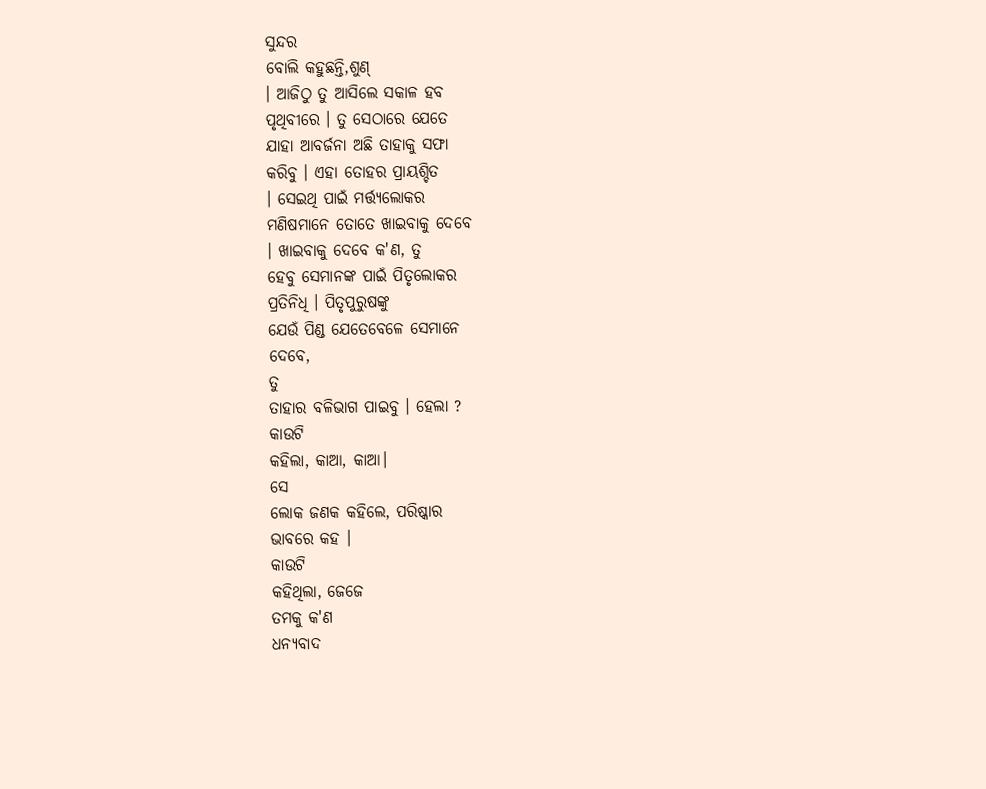ସୁନ୍ଦର
ବୋଲି କହୁଛନ୍ତି,ଶୁଣ୍
। ଆଜିଠୁ ତୁ ଆସିଲେ ସକାଳ ହବ
ପୃଥିବୀରେ । ତୁ ସେଠାରେ ଯେତେ
ଯାହା ଆବର୍ଜନା ଅଛି ତାହାକୁ ସଫା
କରିବୁ । ଏହା ତୋହର ପ୍ରାୟଶ୍ଚିତ
। ସେଇଥି ପାଇଁ ମର୍ତ୍ତ୍ୟଲୋକର
ମଣିଷମାନେ ତୋତେ ଖାଇବାକୁ ଦେବେ
। ଖାଇବାକୁ ଦେବେ କ'ଣ, ତୁ
ହେବୁ ସେମାନଙ୍କ ପାଇଁ ପିତୃଲୋକର
ପ୍ରତିନିଧି । ପିତୃପୁରୁଷଙ୍କୁ
ଯେଉଁ ପିଣ୍ଡ ଯେତେବେଳେ ସେମାନେ
ଦେବେ,
ତୁ
ତାହାର ବଳିଭାଗ ପାଇବୁ । ହେଲା ?
କାଉଟି
କହିଲା, କାଆ, କାଆ।
ସେ
ଲୋକ ଜଣକ କହିଲେ, ପରିଷ୍କାର
ଭାବରେ କହ ।
କାଉଟି
କହିଥିଲା, ଜେଜେ
ତମକୁ କ'ଣ
ଧନ୍ୟବାଦ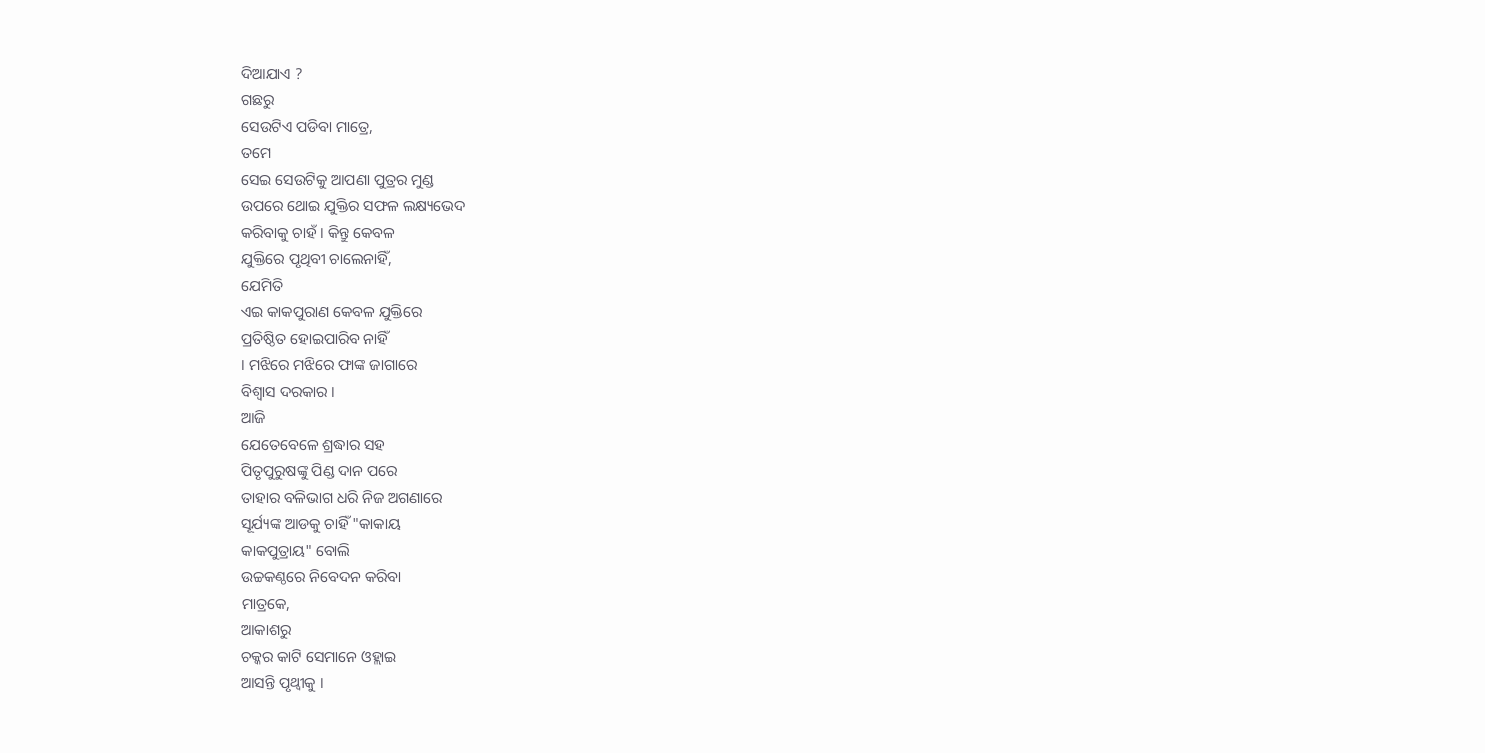ଦିଆଯାଏ ?
ଗଛରୁ
ସେଉଟିଏ ପଡିବା ମାତ୍ରେ,
ତମେ
ସେଇ ସେଉଟିକୁ ଆପଣା ପୁତ୍ରର ମୁଣ୍ଡ
ଉପରେ ଥୋଇ ଯୁକ୍ତିର ସଫଳ ଲକ୍ଷ୍ୟଭେଦ
କରିବାକୁ ଚାହଁ । କିନ୍ତୁ କେବଳ
ଯୁକ୍ତିରେ ପୃଥିବୀ ଚାଲେନାହିଁ,
ଯେମିତି
ଏଇ କାକପୁରାଣ କେବଳ ଯୁକ୍ତିରେ
ପ୍ରତିଷ୍ଠିତ ହୋଇପାରିବ ନାହିଁ
। ମଝିରେ ମଝିରେ ଫାଙ୍କ ଜାଗାରେ
ବିଶ୍ୱାସ ଦରକାର ।
ଆଜି
ଯେତେବେଳେ ଶ୍ରଦ୍ଧାର ସହ
ପିତୃପୁରୁଷଙ୍କୁ ପିଣ୍ଡ ଦାନ ପରେ
ତାହାର ବଳିଭାଗ ଧରି ନିଜ ଅଗଣାରେ
ସୂର୍ଯ୍ୟଙ୍କ ଆଡକୁ ଚାହିଁ "କାକାୟ
କାକପୁତ୍ରାୟ" ବୋଲି
ଉଚ୍ଚକଣ୍ଠରେ ନିବେଦନ କରିବା
ମାତ୍ରକେ,
ଆକାଶରୁ
ଚକ୍କର କାଟି ସେମାନେ ଓହ୍ଲାଇ
ଆସନ୍ତି ପୃଥ୍ୱୀକୁ ।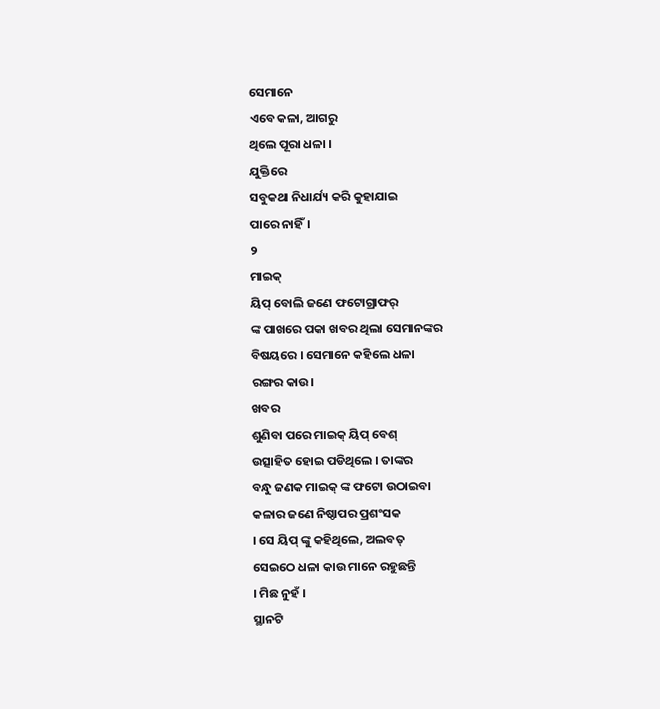ସେମାନେ
ଏବେ କଳା, ଆଗରୁ
ଥିଲେ ପୂରା ଧଳା ।
ଯୁକ୍ତିରେ
ସବୁକଥା ନିଧାର୍ଯ୍ୟ କରି କୁହାଯାଇ
ପାରେ ନାହିଁ।
୨
ମାଇକ୍
ୟିପ୍ ବୋଲି ଜଣେ ଫଟୋଗ୍ରାଫର୍
ଙ୍କ ପାଖରେ ପକା ଖବର ଥିଲା ସେମାନଙ୍କର
ବିଷୟରେ । ସେମାନେ କହିଲେ ଧଳା
ରଙ୍ଗର କାଉ।
ଖବର
ଶୁଣିବା ପରେ ମାଇକ୍ ୟିପ୍ ବେଶ୍
ଉତ୍ସାହିତ ହୋଇ ପଡିଥିଲେ । ତାଙ୍କର
ବନ୍ଧୁ ଜଣକ ମାଇକ୍ ଙ୍କ ଫଟୋ ଉଠାଇବା
କଳାର ଜଣେ ନିଷ୍ଠାପର ପ୍ରଶଂସକ
। ସେ ୟିପ୍ ଙ୍କୁ କହିଥିଲେ, ଅଲବତ୍
ସେଇଠେ ଧଳା କାଉ ମାନେ ରହୁଛନ୍ତି
। ମିଛ ନୁହଁ ।
ସ୍ଥାନଟି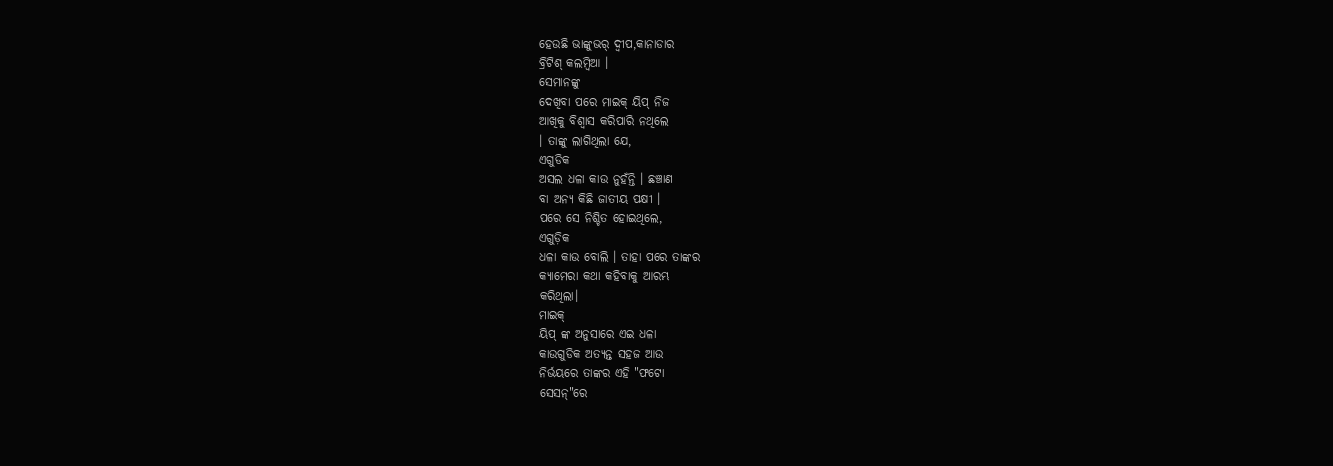ହେଉଛି ଭାଙ୍କୁଭର୍ ଦ୍ୱୀପ,କାନାଡାର
ବ୍ରିଟିଶ୍ କଲମ୍ବିଆ ।
ସେମାନଙ୍କୁ
ଦେଖିବା ପରେ ମାଇକ୍ ୟିପ୍ ନିଜ
ଆଖିକୁ ବିଶ୍ୱାସ କରିପାରି ନଥିଲେ
। ତାଙ୍କୁ ଲାଗିଥିଲା ଯେ,
ଏଗୁଡିକ
ଅସଲ ଧଳା କାଉ ନୁହଁନ୍ତି । ଛଞ୍ଚାଣ
ବା ଅନ୍ୟ କିଛି ଜାତୀୟ ପକ୍ଷୀ ।
ପରେ ସେ ନିଶ୍ଚିତ ହୋଇଥିଲେ,
ଏଗୁଡ଼ିକ
ଧଳା କାଉ ବୋଲି । ତାହା ପରେ ତାଙ୍କର
କ୍ୟାମେରା କଥା କହିବାକୁ ଆରମ୍ଭ
କରିଥିଲା।
ମାଇକ୍
ୟିପ୍ ଙ୍କ ଅନୁସାରେ ଏଇ ଧଳା
କାଉଗୁଡିକ ଅତ୍ୟନ୍ତ ସହଜ ଆଉ
ନିର୍ଭୟରେ ତାଙ୍କର ଏହି "ଫଟୋ
ସେସନ୍"ରେ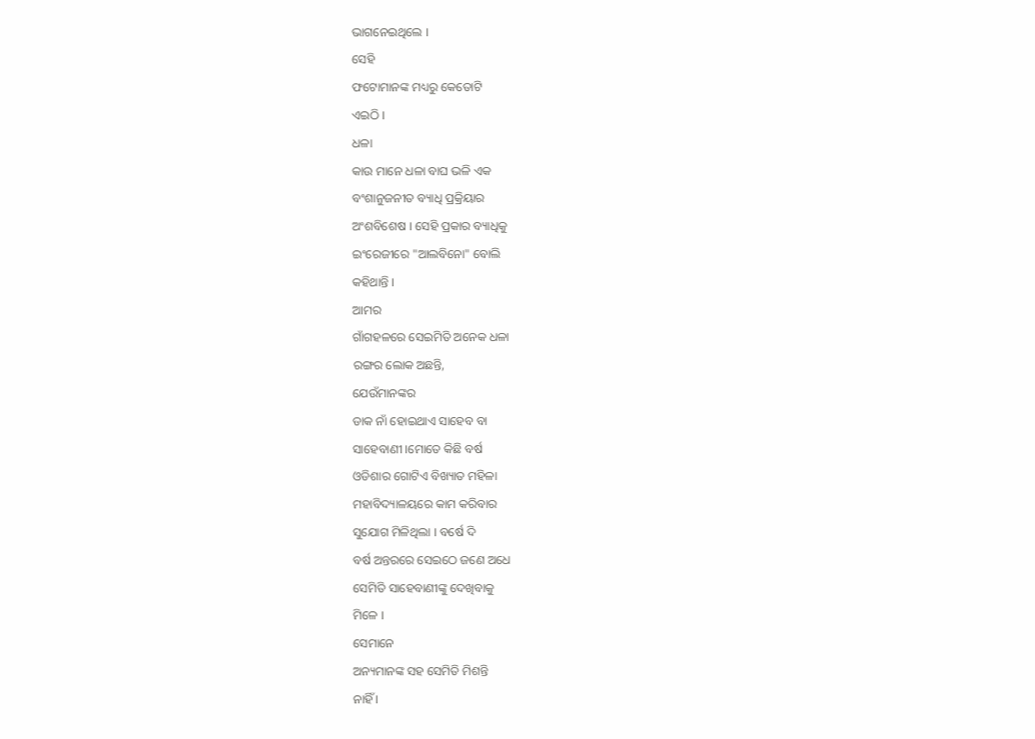ଭାଗନେଇଥିଲେ ।
ସେହି
ଫଟୋମାନଙ୍କ ମଧ୍ୟରୁ କେତୋଟି
ଏଇଠି ।
ଧଳା
କାଉ ମାନେ ଧଳା ବାଘ ଭଳି ଏକ
ବଂଶାନୁଜନୀତ ବ୍ୟାଧି ପ୍ରକ୍ରିୟାର
ଅଂଶବିଶେଷ । ସେହି ପ୍ରକାର ବ୍ୟାଧିକୁ
ଇଂରେଜୀରେ "ଆଲବିନୋ" ବୋଲି
କହିଥାନ୍ତି ।
ଆମର
ଗାଁଗହଳରେ ସେଇମିତି ଅନେକ ଧଳା
ରଙ୍ଗର ଲୋକ ଅଛନ୍ତି,
ଯେଉଁମାନଙ୍କର
ଡାକ ନାଁ ହୋଇଥାଏ ସାହେବ ବା
ସାହେବାଣୀ ।ମୋତେ କିଛି ବର୍ଷ
ଓଡିଶାର ଗୋଟିଏ ବିଖ୍ୟାତ ମହିଳା
ମହାବିଦ୍ୟାଳୟରେ କାମ କରିବାର
ସୁଯୋଗ ମିଳିଥିଲା । ବର୍ଷେ ଦି
ବର୍ଷ ଅନ୍ତରରେ ସେଇଠେ ଜଣେ ଅଧେ
ସେମିତି ସାହେବାଣୀଙ୍କୁ ଦେଖିବାକୁ
ମିଳେ ।
ସେମାନେ
ଅନ୍ୟମାନଙ୍କ ସହ ସେମିତି ମିଶନ୍ତି
ନାହିଁ ।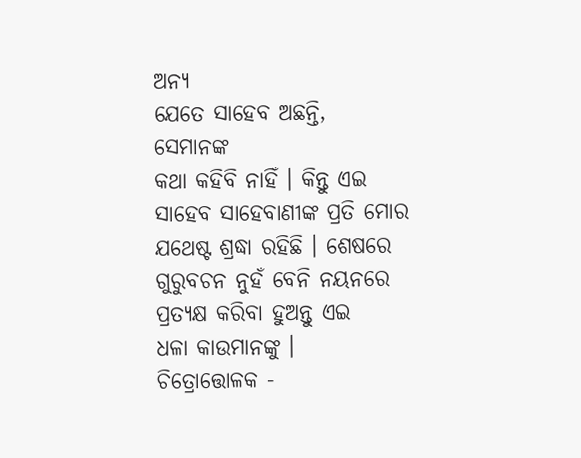ଅନ୍ୟ
ଯେତେ ସାହେବ ଅଛନ୍ତି,
ସେମାନଙ୍କ
କଥା କହିବି ନାହିଁ । କିନ୍ତୁ ଏଇ
ସାହେବ ସାହେବାଣୀଙ୍କ ପ୍ରତି ମୋର
ଯଥେଷ୍ଟ ଶ୍ରଦ୍ଧା ରହିଛି । ଶେଷରେ
ଗୁରୁବଚନ ନୁହଁ ବେନି ନୟନରେ
ପ୍ରତ୍ୟକ୍ଷ କରିବା ହୁଅନ୍ତୁ ଏଇ
ଧଳା କାଉମାନଙ୍କୁ ।
ଚିତ୍ରୋତ୍ତୋଳକ -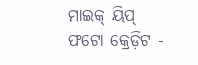ମାଇକ୍ ୟିପ୍ ଫଟୋ କ୍ରେଡ଼ିଟ -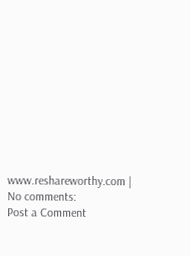www.reshareworthy.com |
No comments:
Post a Comment